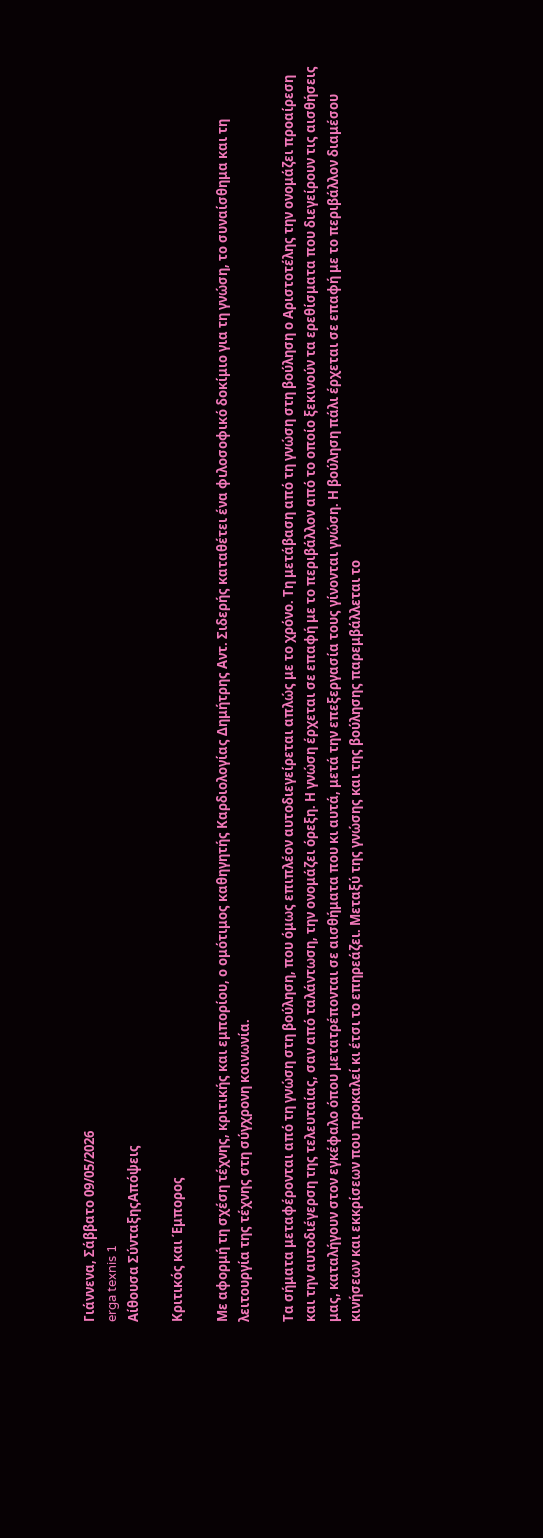Γιάννενα, Σάββατο 09/05/2026
erga texnis 1
Αίθουσα ΣύνταξηςΑπόψεις

Κριτικός και Έμπορος

Με αφορμή τη σχέση τέχνης, κριτικής και εμπορίου, ο ομότιμος καθηγητής Καρδιολογίας Δημήτρης Αντ. Σιδερής καταθέτει ένα φιλοσοφικό δοκίμιο για τη γνώση, το συναίσθημα και τη λειτουργία της τέχνης στη σύγχρονη κοινωνία.

Τα σήματα μεταφέρονται από τη γνώση στη βούληση, που όμως επιπλέον αυτοδιεγείρεται απλώς με το χρόνο. Τη μετάβαση από τη γνώση στη βούληση ο Αριστοτέλης την ονομάζει προαίρεση και την αυτοδιέγερση της τελευταίας, σαν από ταλάντωση, την ονομάζει όρεξη. Η γνώση έρχεται σε επαφή με το περιβάλλον από το οποίο ξεκινούν τα ερεθίσματα που διεγείρουν τις αισθήσεις μας, καταλήγουν στον εγκέφαλο όπου μετατρέπονται σε αισθήματα που κι αυτά, μετά την επεξεργασία τους γίνονται γνώση. Η βούληση πάλι έρχεται σε επαφή με το περιβάλλον διαμέσου κινήσεων και εκκρίσεων που προκαλεί κι έτσι το επηρεάζει. Μεταξύ της γνώσης και της βούλησης παρεμβάλλεται το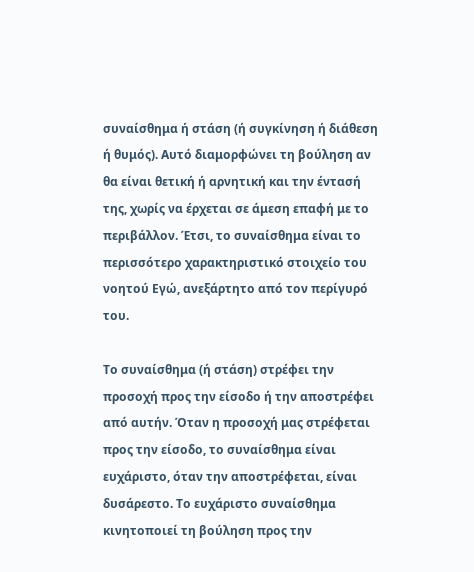συναίσθημα ή στάση (ή συγκίνηση ή διάθεση ή θυμός). Αυτό διαμορφώνει τη βούληση αν θα είναι θετική ή αρνητική και την έντασή της, χωρίς να έρχεται σε άμεση επαφή με το περιβάλλον. Έτσι, το συναίσθημα είναι το περισσότερο χαρακτηριστικό στοιχείο του νοητού Εγώ, ανεξάρτητο από τον περίγυρό του.

Το συναίσθημα (ή στάση) στρέφει την προσοχή προς την είσοδο ή την αποστρέφει από αυτήν. Όταν η προσοχή μας στρέφεται προς την είσοδο, το συναίσθημα είναι ευχάριστο, όταν την αποστρέφεται, είναι δυσάρεστο. Το ευχάριστο συναίσθημα κινητοποιεί τη βούληση προς την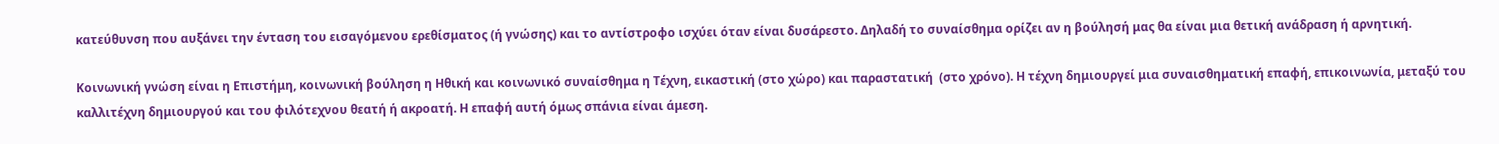κατεύθυνση που αυξάνει την ένταση του εισαγόμενου ερεθίσματος (ή γνώσης) και το αντίστροφο ισχύει όταν είναι δυσάρεστο. Δηλαδή το συναίσθημα ορίζει αν η βούλησή μας θα είναι μια θετική ανάδραση ή αρνητική.

Κοινωνική γνώση είναι η Επιστήμη, κοινωνική βούληση η Ηθική και κοινωνικό συναίσθημα η Τέχνη, εικαστική (στο χώρο) και παραστατική  (στο χρόνο). Η τέχνη δημιουργεί μια συναισθηματική επαφή, επικοινωνία, μεταξύ του καλλιτέχνη δημιουργού και του φιλότεχνου θεατή ή ακροατή. Η επαφή αυτή όμως σπάνια είναι άμεση.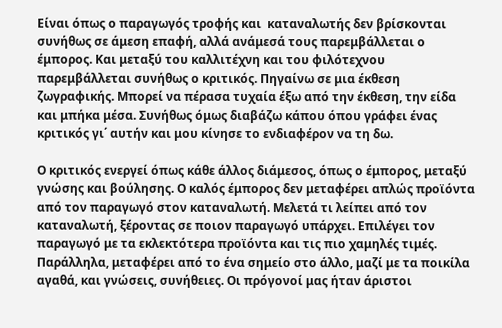Είναι όπως ο παραγωγός τροφής και  καταναλωτής δεν βρίσκονται συνήθως σε άμεση επαφή, αλλά ανάμεσά τους παρεμβάλλεται ο έμπορος. Και μεταξύ του καλλιτέχνη και του φιλότεχνου παρεμβάλλεται συνήθως ο κριτικός. Πηγαίνω σε μια έκθεση ζωγραφικής. Μπορεί να πέρασα τυχαία έξω από την έκθεση, την είδα και μπήκα μέσα. Συνήθως όμως διαβάζω κάπου όπου γράφει ένας κριτικός γι΄ αυτήν και μου κίνησε το ενδιαφέρον να τη δω.

Ο κριτικός ενεργεί όπως κάθε άλλος διάμεσος, όπως ο έμπορος, μεταξύ γνώσης και βούλησης. Ο καλός έμπορος δεν μεταφέρει απλώς προϊόντα από τον παραγωγό στον καταναλωτή. Μελετά τι λείπει από τον καταναλωτή, ξέροντας σε ποιον παραγωγό υπάρχει. Επιλέγει τον παραγωγό με τα εκλεκτότερα προϊόντα και τις πιο χαμηλές τιμές. Παράλληλα, μεταφέρει από το ένα σημείο στο άλλο, μαζί με τα ποικίλα αγαθά, και γνώσεις, συνήθειες. Οι πρόγονοί μας ήταν άριστοι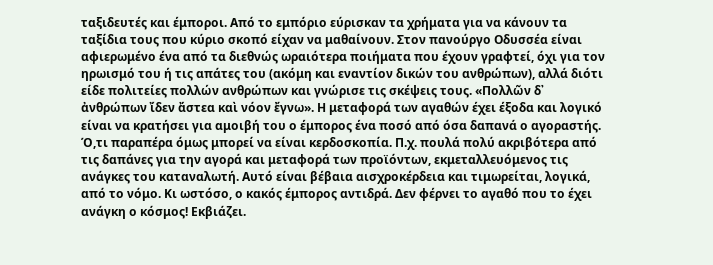ταξιδευτές και έμποροι. Από το εμπόριο εύρισκαν τα χρήματα για να κάνουν τα ταξίδια τους που κύριο σκοπό είχαν να μαθαίνουν. Στον πανούργο Οδυσσέα είναι αφιερωμένο ένα από τα διεθνώς ωραιότερα ποιήματα που έχουν γραφτεί, όχι για τον ηρωισμό του ή τις απάτες του (ακόμη και εναντίον δικών του ανθρώπων), αλλά διότι είδε πολιτείες πολλών ανθρώπων και γνώρισε τις σκέψεις τους. «Πολλῶν δ᾿ ἀνθρώπων ἴδεν ἄστεα καὶ νόον ἔγνω». Η μεταφορά των αγαθών έχει έξοδα και λογικό είναι να κρατήσει για αμοιβή του ο έμπορος ένα ποσό από όσα δαπανά ο αγοραστής. Ό,τι παραπέρα όμως μπορεί να είναι κερδοσκοπία. Π.χ. πουλά πολύ ακριβότερα από τις δαπάνες για την αγορά και μεταφορά των προϊόντων, εκμεταλλευόμενος τις ανάγκες του καταναλωτή. Αυτό είναι βέβαια αισχροκέρδεια και τιμωρείται, λογικά, από το νόμο. Κι ωστόσο, ο κακός έμπορος αντιδρά. Δεν φέρνει το αγαθό που το έχει ανάγκη ο κόσμος! Εκβιάζει.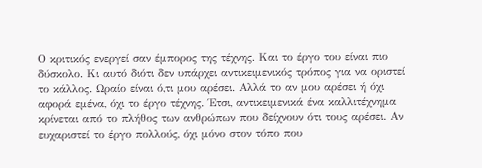Ο κριτικός ενεργεί σαν έμπορος της τέχνης. Και το έργο του είναι πιο δύσκολο. Κι αυτό διότι δεν υπάρχει αντικειμενικός τρόπος για να οριστεί το κάλλος. Ωραίο είναι ό,τι μου αρέσει. Αλλά το αν μου αρέσει ή όχι αφορά εμένα, όχι το έργο τέχνης. Έτσι, αντικειμενικά ένα καλλιτέχνημα κρίνεται από το πλήθος των ανθρώπων που δείχνουν ότι τους αρέσει. Αν ευχαριστεί το έργο πολλούς, όχι μόνο στον τόπο που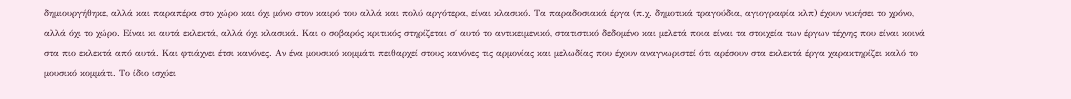δημιουργήθηκε, αλλά και παραπέρα στο χώρο και όχι μόνο στον καιρό του αλλά και πολύ αργότερα, είναι κλασικό. Τα παραδοσιακά έργα (π.χ. δημοτικά τραγούδια, αγιογραφία κλπ) έχουν νικήσει το χρόνο, αλλά όχι το χώρο. Είναι κι αυτά εκλεκτά, αλλά όχι κλασικά. Και ο σοβαρός κριτικός στηρίζεται σ΄ αυτό το αντικειμενικό, στατιστικό δεδομένο και μελετά ποια είναι τα στοιχεία των έργων τέχνης που είναι κοινά στα πιο εκλεκτά από αυτά. Και φτιάχνει έτσι κανόνες. Αν ένα μουσικό κομμάτι πειθαρχεί στους κανόνες τις αρμονίας και μελωδίας που έχουν αναγνωριστεί ότι αρέσουν στα εκλεκτά έργα χαρακτηρίζει καλό το μουσικό κομμάτι. Το ίδιο ισχύει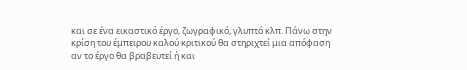και σε ένα εικαστικό έργο, ζωγραφικό, γλυπτό κλπ. Πάνω στην κρίση του έμπειρου καλού κριτικού θα στηριχτεί μια απόφαση αν το έργο θα βραβευτεί ή και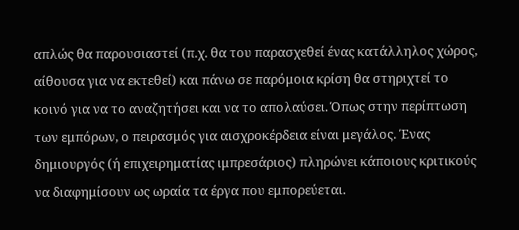απλώς θα παρουσιαστεί (π.χ. θα του παρασχεθεί ένας κατάλληλος χώρος, αίθουσα για να εκτεθεί) και πάνω σε παρόμοια κρίση θα στηριχτεί το κοινό για να το αναζητήσει και να το απολαύσει. Όπως στην περίπτωση των εμπόρων, ο πειρασμός για αισχροκέρδεια είναι μεγάλος. Ένας δημιουργός (ή επιχειρηματίας ιμπρεσάριος) πληρώνει κάποιους κριτικούς να διαφημίσουν ως ωραία τα έργα που εμπορεύεται.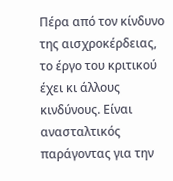Πέρα από τον κίνδυνο της αισχροκέρδειας, το έργο του κριτικού έχει κι άλλους κινδύνους. Είναι ανασταλτικός παράγοντας για την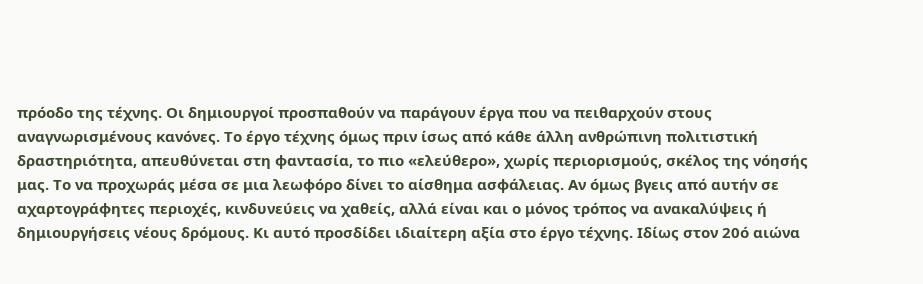πρόοδο της τέχνης. Οι δημιουργοί προσπαθούν να παράγουν έργα που να πειθαρχούν στους αναγνωρισμένους κανόνες. Το έργο τέχνης όμως πριν ίσως από κάθε άλλη ανθρώπινη πολιτιστική δραστηριότητα, απευθύνεται στη φαντασία, το πιο «ελεύθερο», χωρίς περιορισμούς, σκέλος της νόησής μας. Το να προχωράς μέσα σε μια λεωφόρο δίνει το αίσθημα ασφάλειας. Αν όμως βγεις από αυτήν σε αχαρτογράφητες περιοχές, κινδυνεύεις να χαθείς, αλλά είναι και ο μόνος τρόπος να ανακαλύψεις ή δημιουργήσεις νέους δρόμους. Κι αυτό προσδίδει ιδιαίτερη αξία στο έργο τέχνης. Ιδίως στον 20ό αιώνα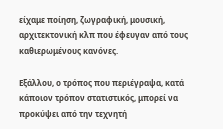είχαμε ποίηση, ζωγραφική, μουσική, αρχιτεκτονική κλπ που έφευγαν από τους καθιερωμένους κανόνες.

Εξάλλου, ο τρόπος που περιέγραψα, κατά κάποιον τρόπον στατιστικός, μπορεί να προκύψει από την τεχνητή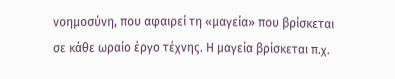νοημοσύνη, που αφαιρεί τη «μαγεία» που βρίσκεται σε κάθε ωραίο έργο τέχνης. Η μαγεία βρίσκεται π.χ.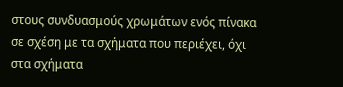στους συνδυασμούς χρωμάτων ενός πίνακα σε σχέση με τα σχήματα που περιέχει, όχι στα σχήματα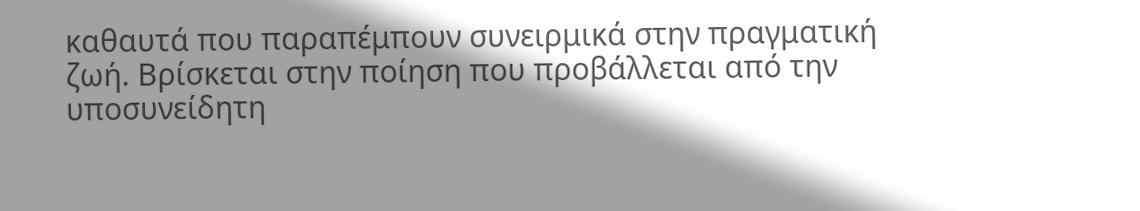καθαυτά που παραπέμπουν συνειρμικά στην πραγματική ζωή. Βρίσκεται στην ποίηση που προβάλλεται από την υποσυνείδητη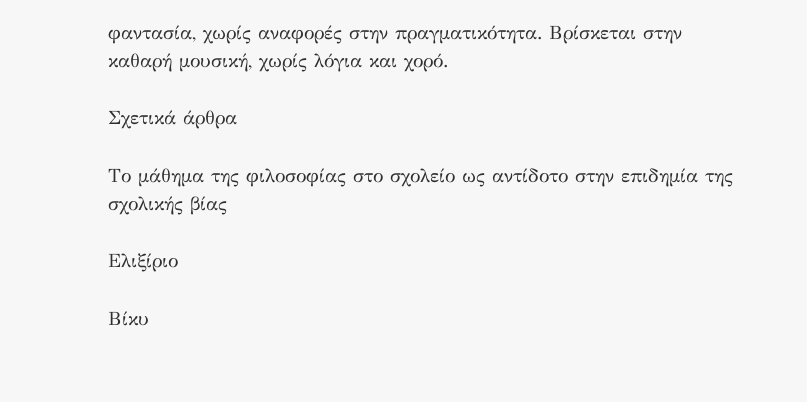φαντασία, χωρίς αναφορές στην πραγματικότητα. Βρίσκεται στην καθαρή μουσική, χωρίς λόγια και χορό.

Σχετικά άρθρα

Το μάθημα της φιλοσοφίας στο σχολείο ως αντίδοτο στην επιδημία της σχολικής βίας

Ελιξίριο

Βίκυ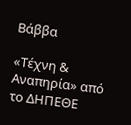Βάββα

«Τέχνη & Αναπηρία» από το ΔΗΠΕΘΕ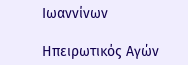Ιωαννίνων

Ηπειρωτικός Αγών